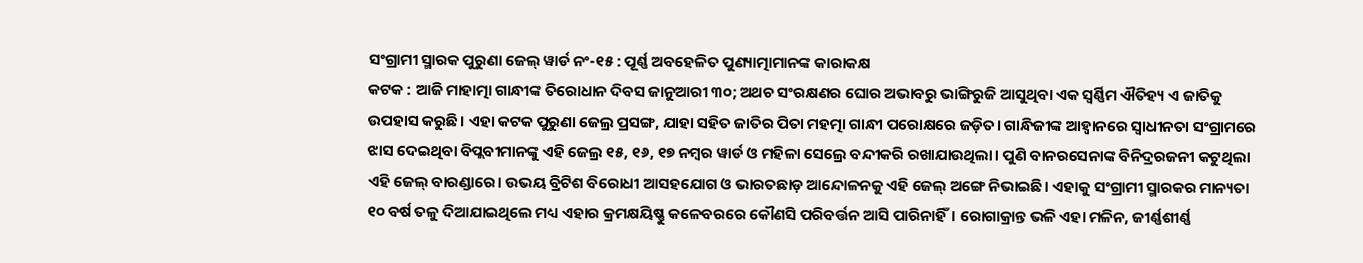ସଂଗ୍ରାମୀ ସ୍ମାରକ ପୁରୁଣା ଜେଲ୍ ୱାର୍ଡ ନଂ-୧୫ : ପୂର୍ଣ୍ଣ ଅବହେଳିତ ପୁଣ୍ୟାତ୍ମାମାନଙ୍କ କାରାକକ୍ଷ
କଟକ : ଆଜି ମାହାତ୍ମା ଗାନ୍ଧୀଙ୍କ ତିରୋଧାନ ଦିବସ ଜାନୁଆରୀ ୩୦; ଅଥଚ ସଂରକ୍ଷଣର ଘୋର ଅଭାବରୁ ଭାଙ୍ଗିରୁଜି ଆସୁଥିବା ଏକ ସ୍ୱର୍ଣ୍ଣିମ ଐତିହ୍ୟ ଏ ଜାତିକୁ ଉପହାସ କରୁଛି। ଏହା କଟକ ପୁରୁଣା ଜେଲ୍ର ପ୍ରସଙ୍ଗ, ଯାହା ସହିତ ଜାତିର ପିତା ମହତ୍ମା ଗାନ୍ଧୀ ପରୋକ୍ଷରେ ଜଡ଼ିତ। ଗାନ୍ଧିଜୀଙ୍କ ଆହ୍ୱାନରେ ସ୍ୱାଧୀନତା ସଂଗ୍ରାମରେ ଝାସ ଦେଇଥିବା ବିପ୍ଲବୀମାନଙ୍କୁ ଏହି ଜେଲ୍ର ୧୫, ୧୬, ୧୭ ନମ୍ବର ୱାର୍ଡ ଓ ମହିଳା ସେଲ୍ରେ ବନ୍ଦୀକରି ରଖାଯାଉଥିଲା। ପୁଣି ବାନରସେନାଙ୍କ ବିନିଦ୍ରରଜନୀ କଟୁଥିଲା ଏହି ଜେଲ୍ ବାରଣ୍ଡାରେ। ଉଭୟ ବ୍ରିଟିଶ ବିରୋଧୀ ଆସହଯୋଗ ଓ ଭାରତଛାଡ଼ ଆନ୍ଦୋଳନକୁ ଏହି ଜେଲ୍ ଅଙ୍ଗେ ନିଭାଇଛି। ଏହାକୁ ସଂଗ୍ରାମୀ ସ୍ମାରକର ମାନ୍ୟତା ୧୦ ବର୍ଷ ତଳୁ ଦିଆଯାଇଥିଲେ ମଧ୍ୟ ଏହାର କ୍ରମକ୍ଷୟିଷ୍ଣୁ କଳେବରରେ କୌଣସି ପରିବର୍ତ୍ତନ ଆସି ପାରିନାହିଁ। ରୋଗାକ୍ରାନ୍ତ ଭଳି ଏହା ମଳିନ, ଜୀର୍ଣ୍ଣଶୀର୍ଣ୍ଣ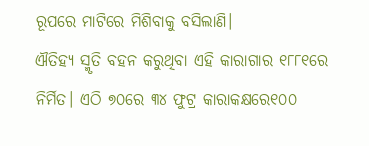ରୂପରେ ମାଟିରେ ମିଶିବାକୁ ବସିଲାଣି।
ଐତିହ୍ୟ ସ୍ମୃତି ବହନ କରୁଥିବା ଏହି କାରାଗାର ୧୮୮୧ରେ ନିର୍ମିତ। ଏଠି ୭୦ରେ ୩୪ ଫୁଟ୍ର କାରାକକ୍ଷରେ୧୦୦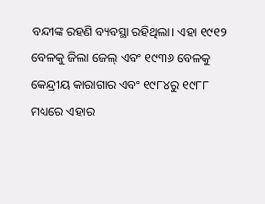ବନ୍ଦୀଙ୍କ ରହଣି ବ୍ୟବସ୍ଥା ରହିଥିଲା। ଏହା ୧୯୧୨ ବେଳକୁ ଜିଲା ଜେଲ୍ ଏବଂ ୧୯୩୬ ବେଳକୁ କେନ୍ଦ୍ରୀୟ କାରାଗାର ଏବଂ ୧୯୮୪ରୁ ୧୯୮୮ ମଧ୍ୟରେ ଏହାର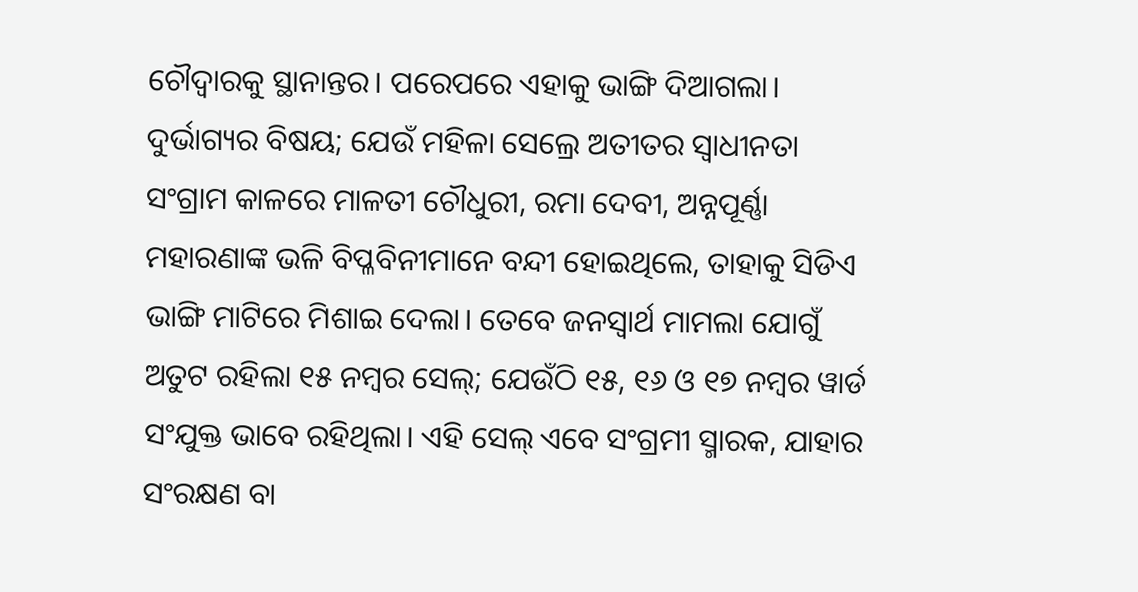ଚୌଦ୍ୱାରକୁ ସ୍ଥାନାନ୍ତର। ପରେପରେ ଏହାକୁ ଭାଙ୍ଗି ଦିଆଗଲା। ଦୁର୍ଭାଗ୍ୟର ବିଷୟ; ଯେଉଁ ମହିଳା ସେଲ୍ରେ ଅତୀତର ସ୍ୱାଧୀନତା ସଂଗ୍ରାମ କାଳରେ ମାଳତୀ ଚୌଧୁରୀ, ରମା ଦେବୀ, ଅନ୍ନପୂର୍ଣ୍ଣା ମହାରଣାଙ୍କ ଭଳି ବିପ୍ଳବିନୀମାନେ ବନ୍ଦୀ ହୋଇଥିଲେ, ତାହାକୁ ସିଡିଏ ଭାଙ୍ଗି ମାଟିରେ ମିଶାଇ ଦେଲା। ତେବେ ଜନସ୍ୱାର୍ଥ ମାମଲା ଯୋଗୁଁ ଅତୁଟ ରହିଲା ୧୫ ନମ୍ବର ସେଲ୍; ଯେଉଁଠି ୧୫, ୧୬ ଓ ୧୭ ନମ୍ବର ୱାର୍ଡ ସଂଯୁକ୍ତ ଭାବେ ରହିଥିଲା। ଏହି ସେଲ୍ ଏବେ ସଂଗ୍ରମୀ ସ୍ମାରକ, ଯାହାର ସଂରକ୍ଷଣ ବା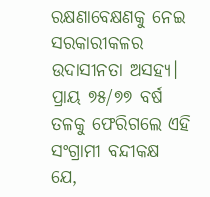ରକ୍ଷଣାବେକ୍ଷଣକୁ ନେଇ ସରକାରୀକଳର ଉଦାସୀନତା ଅସହ୍ୟ। ପ୍ରାୟ ୭୫/୭୭ ବର୍ଷ ତଳକୁ ଫେରିଗଲେ ଏହି ସଂଗ୍ରାମୀ ବନ୍ଦୀକକ୍ଷ ଯେ,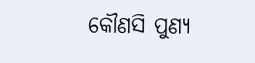କୌଣସି ପୁଣ୍ୟ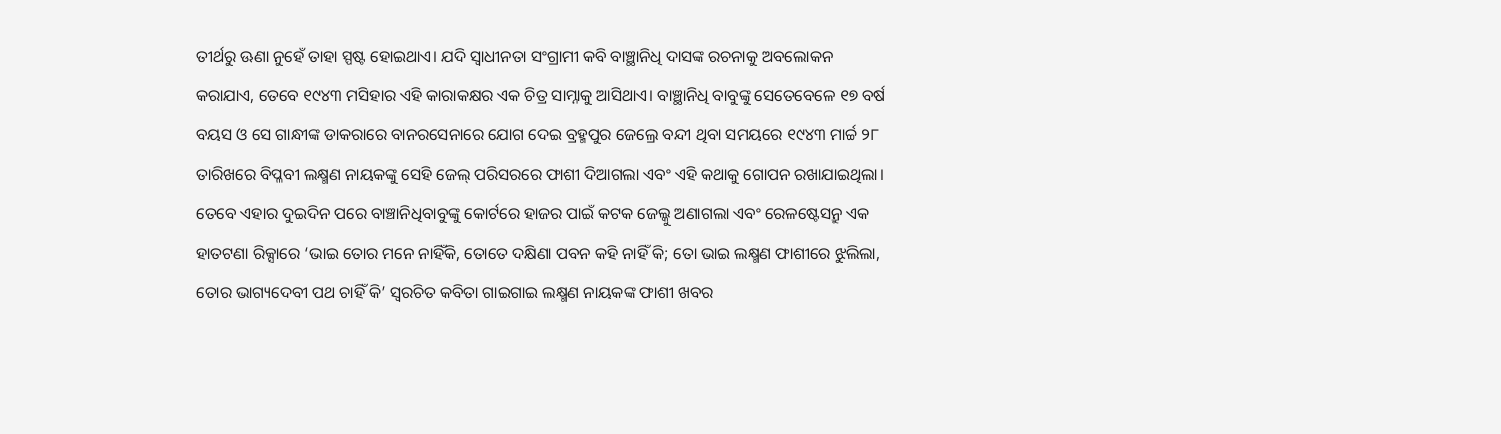ତୀର୍ଥରୁ ଊଣା ନୁହେଁ ତାହା ସ୍ପଷ୍ଟ ହୋଇଥାଏ। ଯଦି ସ୍ୱାଧୀନତା ସଂଗ୍ରାମୀ କବି ବାଞ୍ଛାନିଧି ଦାସଙ୍କ ରଚନାକୁ ଅବଲୋକନ କରାଯାଏ, ତେବେ ୧୯୪୩ ମସିହାର ଏହି କାରାକକ୍ଷର ଏକ ଚିତ୍ର ସାମ୍ନାକୁ ଆସିଥାଏ। ବାଞ୍ଛାନିଧି ବାବୁଙ୍କୁ ସେତେବେଳେ ୧୭ ବର୍ଷ ବୟସ ଓ ସେ ଗାନ୍ଧୀଙ୍କ ଡାକରାରେ ବାନରସେନାରେ ଯୋଗ ଦେଇ ବ୍ରହ୍ମପୁର ଜେଲ୍ରେ ବନ୍ଦୀ ଥିବା ସମୟରେ ୧୯୪୩ ମାର୍ଚ୍ଚ ୨୮ ତାରିଖରେ ବିପ୍ଳବୀ ଲକ୍ଷ୍ମଣ ନାୟକଙ୍କୁ ସେହି ଜେଲ୍ ପରିସରରେ ଫାଶୀ ଦିଆଗଲା ଏବଂ ଏହି କଥାକୁ ଗୋପନ ରଖାଯାଇଥିଲା। ତେବେ ଏହାର ଦୁଇଦିନ ପରେ ବାଞ୍ଚାନିଧିବାବୁଙ୍କୁ କୋର୍ଟରେ ହାଜର ପାଇଁ କଟକ ଜେଲ୍କୁ ଅଣାଗଲା ଏବଂ ରେଳଷ୍ଟେସନ୍ରୁ ଏକ ହାତଟଣା ରିକ୍ସାରେ ‘ଭାଇ ତୋର ମନେ ନାହିଁକି, ତୋତେ ଦକ୍ଷିଣା ପବନ କହି ନାହିଁ କି; ତୋ ଭାଇ ଲକ୍ଷ୍ମଣ ଫାଶୀରେ ଝୁଲିଲା, ତୋର ଭାଗ୍ୟଦେବୀ ପଥ ଚାହିଁ କି’ ସ୍ୱରଚିତ କବିତା ଗାଇଗାଇ ଲକ୍ଷ୍ମଣ ନାୟକଙ୍କ ଫାଶୀ ଖବର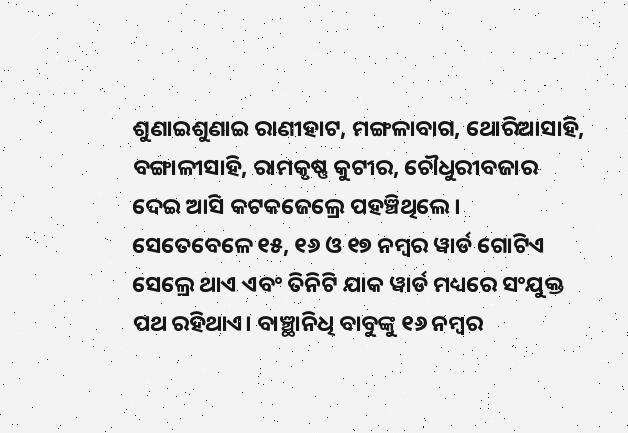ଶୁଣାଇଶୁଣାଇ ରାଣୀହାଟ, ମଙ୍ଗଳାବାଗ, ଥୋରିଆସାହି, ବଙ୍ଗାଳୀସାହି, ରାମକୃଷ୍ଣ କୁଟୀର, ଚୌଧୁରୀବଜାର ଦେଇ ଆସି କଟକଜେଲ୍ରେ ପହଞ୍ଚିଥିଲେ। ସେତେବେଳେ ୧୫, ୧୬ ଓ ୧୭ ନମ୍ବର ୱାର୍ଡ ଗୋଟିଏ ସେଲ୍ରେ ଥାଏ ଏବଂ ତିନିଟି ଯାକ ୱାର୍ଡ ମଧ୍ୟରେ ସଂଯୁକ୍ତ ପଥ ରହିଥାଏ। ବାଞ୍ଛାନିଧି ବାବୁଙ୍କୁ ୧୬ ନମ୍ବର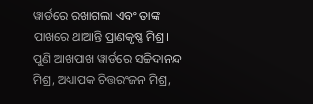ୱାର୍ଡରେ ରଖାଗଲା ଏବଂ ତାଙ୍କ ପାଖରେ ଥାଆନ୍ତି ପ୍ରାଣକୃଷ୍ଣ ମିଶ୍ର। ପୁଣି ଆଖପାଖ ୱାର୍ଡରେ ସଚ୍ଚିଦାନନ୍ଦ ମିଶ୍ର, ଅଧ୍ୟାପକ ଚିତ୍ତରଂଜନ ମିଶ୍ର,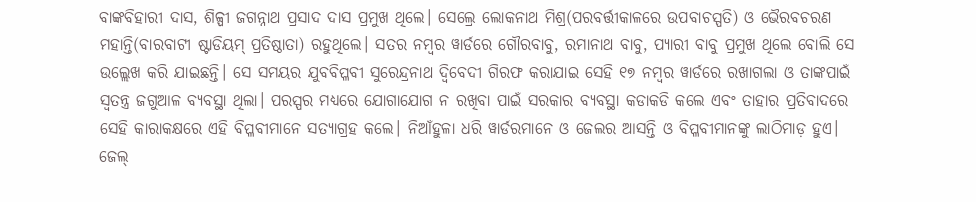ବାଙ୍କବିହାରୀ ଦାସ, ଶିଳ୍ପୀ ଜଗନ୍ନାଥ ପ୍ରସାଦ ଦାସ ପ୍ରମୁଖ ଥିଲେ। ସେଲ୍ରେ ଲୋକନାଥ ମିଶ୍ର(ପରବର୍ତ୍ତୀକାଳରେ ଉପବାଚସ୍ପତି) ଓ ଭୈରବଚରଣ ମହାନ୍ତି(ବାରବାଟୀ ଷ୍ଟାଡିୟମ୍ ପ୍ରତିଷ୍ଠାତା) ରହୁଥିଲେ। ସତର ନମ୍ବର ୱାର୍ଡରେ ଗୌରବାବୁ, ରମାନାଥ ବାବୁ, ପ୍ୟାରୀ ବାବୁ ପ୍ରମୁଖ ଥିଲେ ବୋଲି ସେ ଉଲ୍ଲେଖ କରି ଯାଇଛନ୍ତି। ସେ ସମୟର ଯୁବବିପ୍ଳବୀ ସୁରେନ୍ଦ୍ରନାଥ ଦ୍ୱିବେଦୀ ଗିରଫ କରାଯାଇ ସେହି ୧୭ ନମ୍ବର ୱାର୍ଡରେ ରଖାଗଲା ଓ ତାଙ୍କପାଇଁ ସ୍ୱତନ୍ତ୍ର ଜଗୁଆଳ ବ୍ୟବସ୍ଥା ଥିଲା। ପରସ୍ପର ମଧ୍ୟରେ ଯୋଗାଯୋଗ ନ ରଖିବା ପାଇଁ ସରକାର ବ୍ୟବସ୍ଥା କଡାକଡି କଲେ ଏବଂ ତାହାର ପ୍ରତିବାଦରେ ସେହି କାରାକକ୍ଷରେ ଏହି ବିପ୍ଳବୀମାନେ ସତ୍ୟାଗ୍ରହ କଲେ। ନିଆଁହୁଳା ଧରି ୱାର୍ଡରମାନେ ଓ ଜେଲର ଆସନ୍ତି ଓ ବିପ୍ଳବୀମାନଙ୍କୁ ଲାଠିମାଡ଼ ହୁଏ। ଜେଲ୍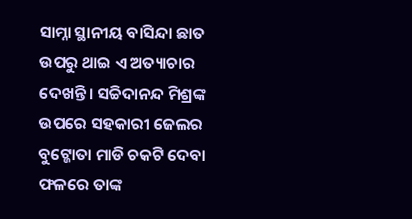ସାମ୍ନା ସ୍ଥାନୀୟ ବାସିନ୍ଦା ଛାତ ଉପରୁ ଥାଇ ଏ ଅତ୍ୟାଚାର ଦେଖନ୍ତି। ସଚ୍ଚିଦାନନ୍ଦ ମିଶ୍ରଙ୍କ ଉପରେ ସହକାରୀ ଜେଲର ବୁଟ୍ଜୋତା ମାଡି ଚକଟି ଦେବା ଫଳରେ ତାଙ୍କ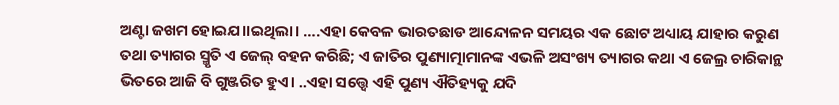ଅଣ୍ଟା ଜଖମ ହୋଇଯ।।ଇଥିଲା। ….ଏହା କେବଳ ଭାରତଛାଡ ଆନ୍ଦୋଳନ ସମୟର ଏକ ଛୋଟ ଅଧ୍ୟାୟ ଯାହାର କରୁଣ ତଥା ତ୍ୟାଗର ସ୍ମୃତି ଏ ଜେଲ୍ ବହନ କରିଛି; ଏ ଜାତିର ପୁଣ୍ୟାତ୍ମାମାନଙ୍କ ଏଭଳି ଅସଂଖ୍ୟ ତ୍ୟାଗର କଥା ଏ ଜେଲ୍ର ଚାରିକାନ୍ଥ ଭିତରେ ଆଜି ବି ଗୁଞ୍ଜରିତ ହୁଏ। ..ଏହା ସତ୍ତ୍ବେ ଏହି ପୁଣ୍ୟ ଐତିହ୍ୟକୁ ଯଦି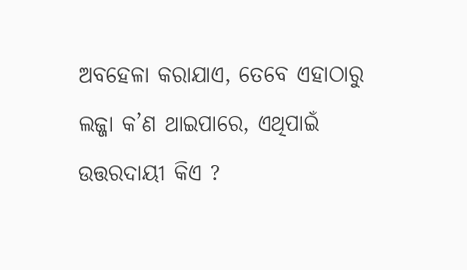ଅବହେଳା କରାଯାଏ, ତେବେ ଏହାଠାରୁ ଲଜ୍ଜା କ’ଣ ଥାଇପାରେ, ଏଥିପାଇଁ ଉତ୍ତରଦାୟୀ କିଏ ?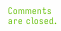Comments are closed.